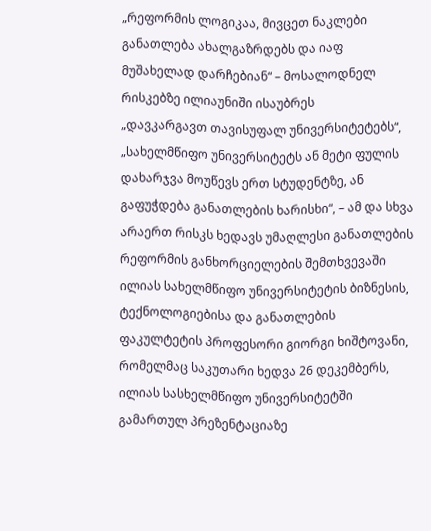„რეფორმის ლოგიკაა, მივცეთ ნაკლები განათლება ახალგაზრდებს და იაფ მუშახელად დარჩებიან“ – მოსალოდნელ რისკებზე ილიაუნიში ისაუბრეს
„დავკარგავთ თავისუფალ უნივერსიტეტებს“, „სახელმწიფო უნივერსიტეტს ან მეტი ფულის დახარჯვა მოუწევს ერთ სტუდენტზე, ან გაფუჭდება განათლების ხარისხი“, – ამ და სხვა არაერთ რისკს ხედავს უმაღლესი განათლების რეფორმის განხორციელების შემთხვევაში ილიას სახელმწიფო უნივერსიტეტის ბიზნესის, ტექნოლოგიებისა და განათლების ფაკულტეტის პროფესორი გიორგი ხიშტოვანი, რომელმაც საკუთარი ხედვა 26 დეკემბერს, ილიას სასხელმწიფო უნივერსიტეტში გამართულ პრეზენტაციაზე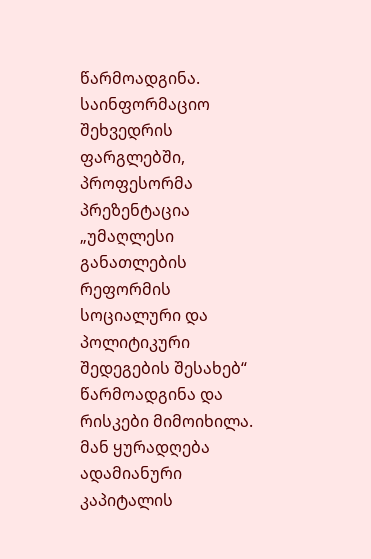წარმოადგინა.
საინფორმაციო შეხვედრის ფარგლებში, პროფესორმა პრეზენტაცია „უმაღლესი განათლების რეფორმის სოციალური და პოლიტიკური შედეგების შესახებ“ წარმოადგინა და რისკები მიმოიხილა. მან ყურადღება ადამიანური კაპიტალის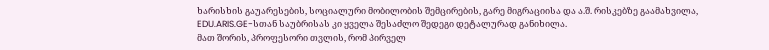ხარისხის გაუარესების, სოციალური მობილობის შემცირების, გარე მიგრაციისა და ა.შ. რისკებზე გაამახვილა, EDU.ARIS.GE-სთან საუბრისას კი ყველა შესაძლო შედეგი დეტალურად განიხილა.
მათ შორის, პროფესორი თვლის, რომ პირველ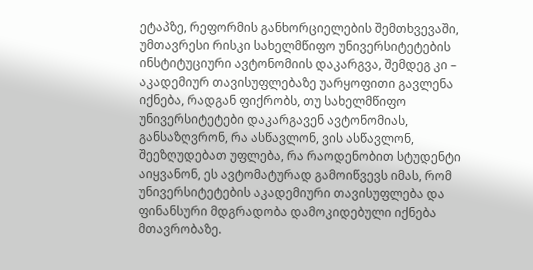ეტაპზე, რეფორმის განხორციელების შემთხვევაში, უმთავრესი რისკი სახელმწიფო უნივერსიტეტების ინსტიტუციური ავტონომიის დაკარგვა, შემდეგ კი – აკადემიურ თავისუფლებაზე უარყოფითი გავლენა იქნება, რადგან ფიქრობს, თუ სახელმწიფო უნივერსიტეტები დაკარგავენ ავტონომიას, განსაზღვრონ, რა ასწავლონ, ვის ასწავლონ, შეეზღუდებათ უფლება, რა რაოდენობით სტუდენტი აიყვანონ, ეს ავტომატურად გამოიწვევს იმას, რომ უნივერსიტეტების აკადემიური თავისუფლება და ფინანსური მდგრადობა დამოკიდებული იქნება მთავრობაზე.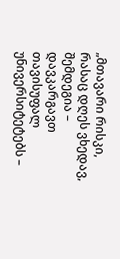„მთავარი რისკი, რასაც დღეს ვხედავ, შემდეგია – დავკარგავთ თავისუფალ უნივერსიტეტებს –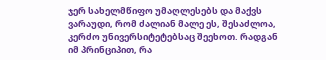ჯერ სახელმწიფო უმაღლესებს და მაქვს ვარაუდი, რომ ძალიან მალე ეს, შესაძლოა, კერძო უნივერსიტეტებსაც შეეხოთ. რადგან იმ პრინციპით, რა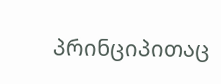პრინციპითაც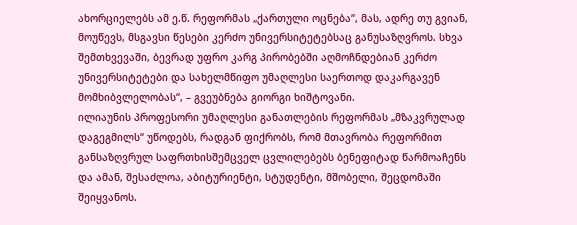ახორციელებს ამ ე.წ. რეფორმას „ქართული ოცნება“, მას, ადრე თუ გვიან, მოუწევს, მსგავსი წესები კერძო უნივერსიტეტებსაც განუსაზღვროს. სხვა შემთხვევაში, ბევრად უფრო კარგ პირობებში აღმოჩნდებიან კერძო უნივერსიტეტები და სახელმწიფო უმაღლესი საერთოდ დაკარგავენ მომხიბვლელობას“, – გვეუბნება გიორგი ხიშტოვანი.
ილიაუნის პროფესორი უმაღლესი განათლების რეფორმას „მზაკვრულად დაგეგმილს“ უწოდებს, რადგან ფიქრობს, რომ მთავრობა რეფორმით განსაზღვრულ საფრთხისშემცველ ცვლილებებს ბენეფიტად წარმოაჩენს და ამან, შესაძლოა, აბიტურიენტი, სტუდენტი, მშობელი, შეცდომაში შეიყვანოს.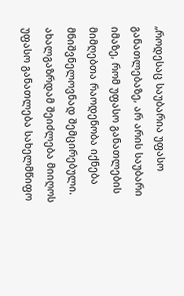„როდესაც საუბარია უფასო განათლებაზე, არ არის საუბარი იმაზე, რომ უფასო განათლების მიმღებთა რაოდენობა იქნება მნიშვნელოვნად შემცირებული. ახალგაზრდამ შეიძლება მიიღოს უფასო განათლება სახელმწიფო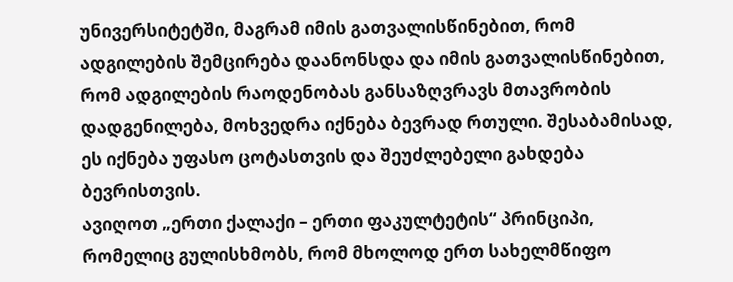უნივერსიტეტში, მაგრამ იმის გათვალისწინებით, რომ ადგილების შემცირება დაანონსდა და იმის გათვალისწინებით, რომ ადგილების რაოდენობას განსაზღვრავს მთავრობის დადგენილება, მოხვედრა იქნება ბევრად რთული. შესაბამისად, ეს იქნება უფასო ცოტასთვის და შეუძლებელი გახდება ბევრისთვის.
ავიღოთ „ერთი ქალაქი – ერთი ფაკულტეტის“ პრინციპი, რომელიც გულისხმობს, რომ მხოლოდ ერთ სახელმწიფო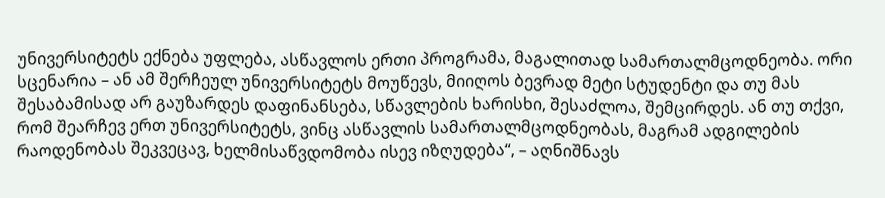უნივერსიტეტს ექნება უფლება, ასწავლოს ერთი პროგრამა, მაგალითად სამართალმცოდნეობა. ორი სცენარია – ან ამ შერჩეულ უნივერსიტეტს მოუწევს, მიიღოს ბევრად მეტი სტუდენტი და თუ მას შესაბამისად არ გაუზარდეს დაფინანსება, სწავლების ხარისხი, შესაძლოა, შემცირდეს. ან თუ თქვი, რომ შეარჩევ ერთ უნივერსიტეტს, ვინც ასწავლის სამართალმცოდნეობას, მაგრამ ადგილების რაოდენობას შეკვეცავ, ხელმისაწვდომობა ისევ იზღუდება“, – აღნიშნავს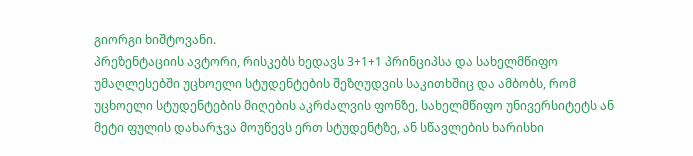გიორგი ხიშტოვანი.
პრეზენტაციის ავტორი, რისკებს ხედავს 3+1+1 პრინციპსა და სახელმწიფო უმაღლესებში უცხოელი სტუდენტების შეზღუდვის საკითხშიც და ამბობს, რომ უცხოელი სტუდენტების მიღების აკრძალვის ფონზე, სახელმწიფო უნივერსიტეტს ან მეტი ფულის დახარჯვა მოუწევს ერთ სტუდენტზე, ან სწავლების ხარისხი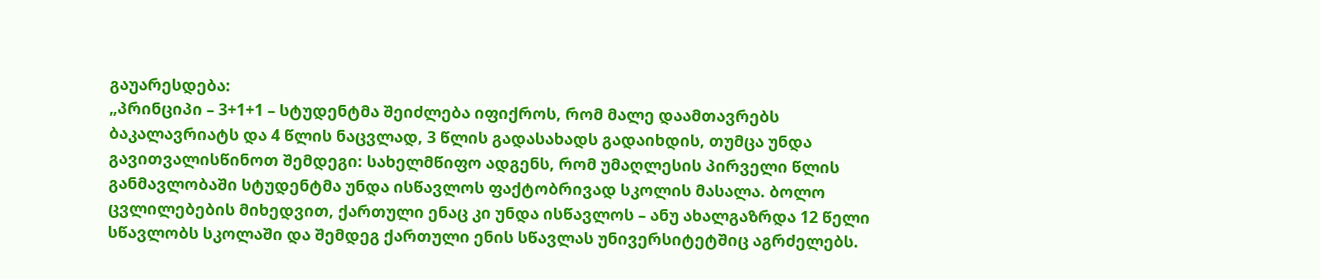გაუარესდება:
„პრინციპი – 3+1+1 – სტუდენტმა შეიძლება იფიქროს, რომ მალე დაამთავრებს ბაკალავრიატს და 4 წლის ნაცვლად, 3 წლის გადასახადს გადაიხდის, თუმცა უნდა გავითვალისწინოთ შემდეგი: სახელმწიფო ადგენს, რომ უმაღლესის პირველი წლის განმავლობაში სტუდენტმა უნდა ისწავლოს ფაქტობრივად სკოლის მასალა. ბოლო ცვლილებების მიხედვით, ქართული ენაც კი უნდა ისწავლოს – ანუ ახალგაზრდა 12 წელი სწავლობს სკოლაში და შემდეგ ქართული ენის სწავლას უნივერსიტეტშიც აგრძელებს.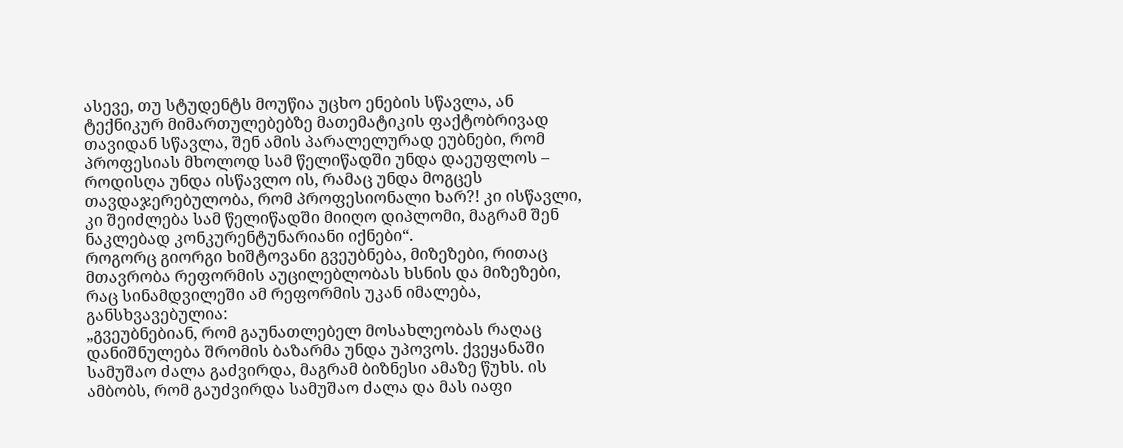ასევე, თუ სტუდენტს მოუწია უცხო ენების სწავლა, ან ტექნიკურ მიმართულებებზე მათემატიკის ფაქტობრივად თავიდან სწავლა, შენ ამის პარალელურად ეუბნები, რომ პროფესიას მხოლოდ სამ წელიწადში უნდა დაეუფლოს – როდისღა უნდა ისწავლო ის, რამაც უნდა მოგცეს თავდაჯერებულობა, რომ პროფესიონალი ხარ?! კი ისწავლი, კი შეიძლება სამ წელიწადში მიიღო დიპლომი, მაგრამ შენ ნაკლებად კონკურენტუნარიანი იქნები“.
როგორც გიორგი ხიშტოვანი გვეუბნება, მიზეზები, რითაც მთავრობა რეფორმის აუცილებლობას ხსნის და მიზეზები, რაც სინამდვილეში ამ რეფორმის უკან იმალება, განსხვავებულია:
„გვეუბნებიან, რომ გაუნათლებელ მოსახლეობას რაღაც დანიშნულება შრომის ბაზარმა უნდა უპოვოს. ქვეყანაში სამუშაო ძალა გაძვირდა, მაგრამ ბიზნესი ამაზე წუხს. ის ამბობს, რომ გაუძვირდა სამუშაო ძალა და მას იაფი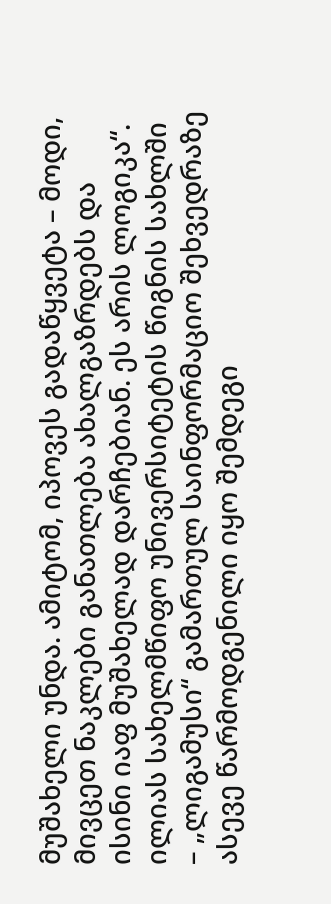მუშახელი უნდა. ამიტომ, იპოვეს გადაწყვეტა – მოდი, მივცეთ ნაკლები განათლება ახალგაზრდებს და ისინი იაფ მუშახელად დარჩებიან. ეს არის ლოგიკა“.
ილიას სახელმწიფო უნივერსიტეტის წიგნის სახლში – „ლიგამუსი“ გამართულ საინფორმაციო შეხვედრაზე ასევე წარმოდგენილი იყო შემდეგი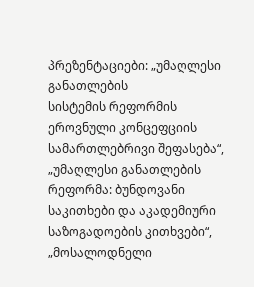პრეზენტაციები: „უმაღლესი განათლების
სისტემის რეფორმის ეროვნული კონცეფციის სამართლებრივი შეფასება“, „უმაღლესი განათლების რეფორმა: ბუნდოვანი საკითხები და აკადემიური საზოგადოების კითხვები“, „მოსალოდნელი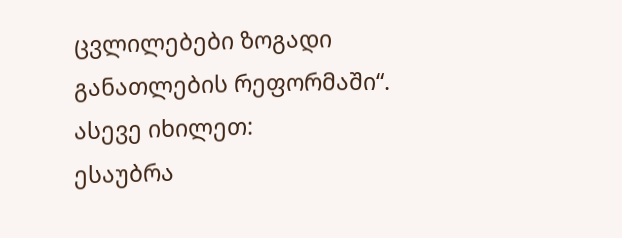ცვლილებები ზოგადი განათლების რეფორმაში“.
ასევე იხილეთ:
ესაუბრა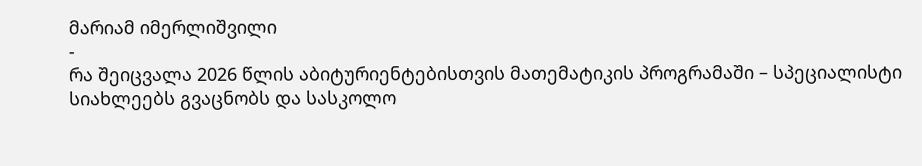მარიამ იმერლიშვილი
-
რა შეიცვალა 2026 წლის აბიტურიენტებისთვის მათემატიკის პროგრამაში – სპეციალისტი სიახლეებს გვაცნობს და სასკოლო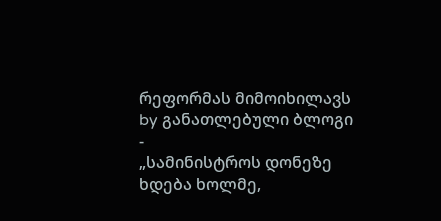რეფორმას მიმოიხილავს
by განათლებული ბლოგი
-
„სამინისტროს დონეზე ხდება ხოლმე,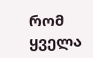რომ ყველა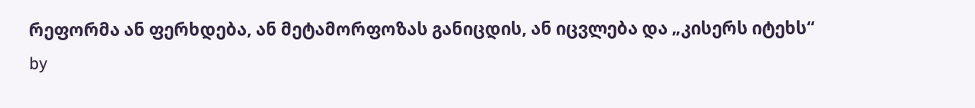რეფორმა ან ფერხდება, ან მეტამორფოზას განიცდის, ან იცვლება და „კისერს იტეხს“
by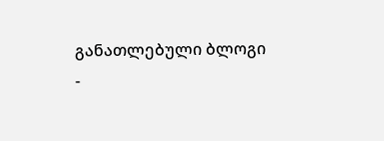განათლებული ბლოგი
-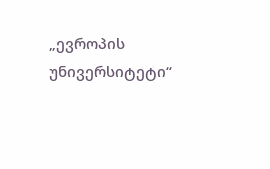„ევროპის უნივერსიტეტი“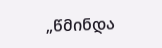„წმინდა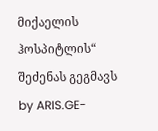მიქაელის ჰოსპიტლის“ შეძენას გეგმავს
by ARIS.GE-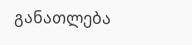განათლება